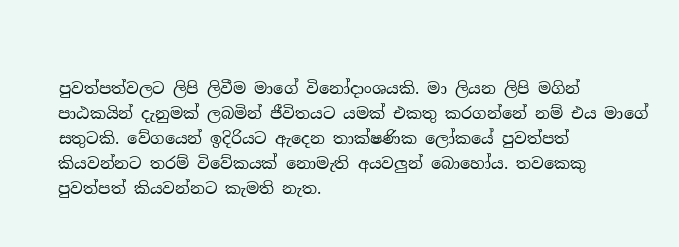පුවත්පත්වලට ලිපි ලිවීම මාගේ විනෝදාංශයකි. මා ලියන ලිපි මගින් පාඨකයින් දැනුමක් ලබමින් ජීවිතයට යමක් එකතු කරගන්නේ නම් එය මාගේ සතුටකි. වේගයෙන් ඉදිරියට ඇදෙන තාක්ෂණික ලෝකයේ පුවත්පත් කියවන්නට තරම් විවේකයක් නොමැති අයවලුන් බොහෝය. තවකෙකු පුවත්පත් කියවන්නට කැමති නැත.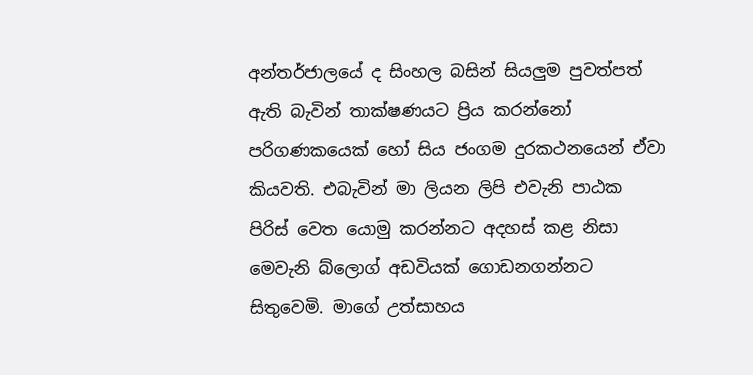අන්තර්ජාලයේ ද සිංහල බසින් සියලුම පුවත්පත් ඇති බැවින් තාක්ෂණයට ප්‍රිය කරන්නෝ පරිගණකයෙක් හෝ සිය ජංගම දුරකථනයෙන් ඒවා කියවති. එබැවින් මා ලියන ලිපි එවැනි පාඨක පිරිස් වෙත යොමු කරන්නට අදහස් කළ නිසා මෙවැනි බ්ලොග් අඩවියක් ගොඩනගන්නට සිතුවෙමි. මාගේ උත්සාහය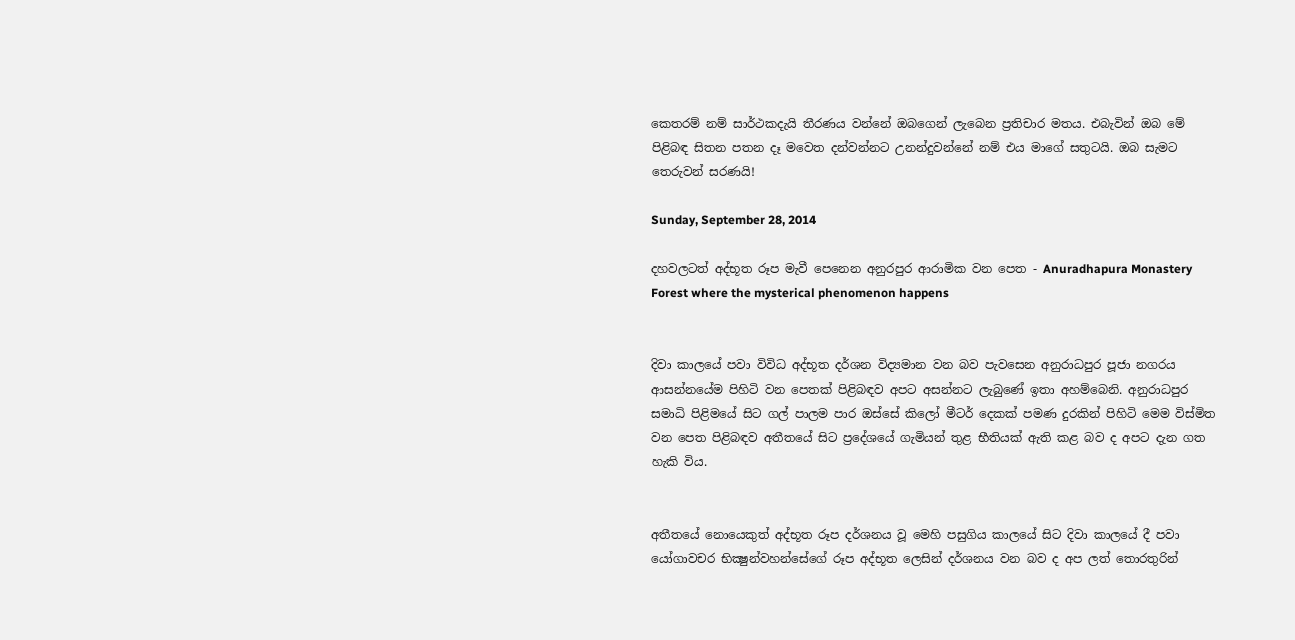කෙතරම් නම් සාර්ථකදැයි තීරණය වන්නේ ඔබගෙන් ලැබෙන ප්‍රතිචාර මතය. එබැවින් ඔබ මේ පිළිබඳ සිතන පතන දෑ මවෙත දන්වන්නට උනන්දුවන්නේ නම් එය මාගේ සතුටයි. ඔබ සැමට තෙරුවන් සරණයි!

Sunday, September 28, 2014

දහවලටත් අද්භූත රූප මැවී පෙනෙන අනුරපුර ආරාමික වන පෙත - Anuradhapura Monastery Forest where the mysterical phenomenon happens


දිවා කාලයේ පවා විවිධ අද්භූත දර්ශන විද්‍යමාන වන බව පැවසෙන අනුරාධපුර පූජා නගරය ආසන්නයේම පිහිටි වන පෙතක් පිළිබඳව අපට අසන්නට ලැබුණේ ඉතා අහම්බෙනි. අනුරාධපුර සමාධි පිළිමයේ සිට ගල් පාලම පාර ඔස්සේ කිලෝ මීටර් දෙකක් පමණ දුරකින් පිහිටි මෙම විස්මිත වන පෙත පිළිබඳව අතීතයේ සිට ප්‍රදේශයේ ගැමියන් තුළ භීතියක් ඇති කළ බව ද අපට දැන ගත හැකි විය.


අතීතයේ නොයෙකුත් අද්භූත රූප දර්ශනය වූ මෙහි පසුගිය කාලයේ සිට දිවා කාලයේ දී පවා යෝගාවචර භික්‍ෂුන්වහන්සේගේ රූප අද්භූත ලෙසින් දර්ශනය වන බව ද අප ලත් තොරතුරින්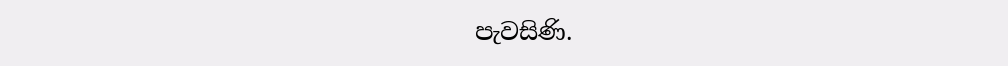පැවසිණි.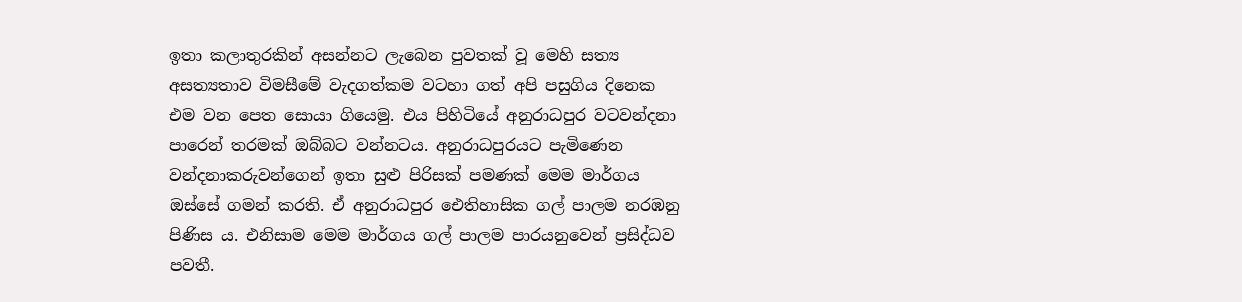ඉතා කලාතුරකින් අසන්නට ලැබෙන පුවතක් වූ මෙහි සත්‍ය අසත්‍යතාව විමසීමේ වැදගත්කම වටහා ගත් අපි පසුගිය දිනෙක එම වන පෙත සොයා ගියෙමු. එය පිහිටියේ අනුරාධපුර වටවන්දනා පාරෙන් තරමක් ඔබ්බට වන්නටය. අනුරාධපුරයට පැමිණෙන වන්දනාකරුවන්ගෙන් ඉතා සුළු පිරිසක් පමණක් මෙම මාර්ගය ඔස්සේ ගමන් කරති. ඒ අනුරාධපුර ඓතිහාසික ගල් පාලම නරඹනු පිණිස ය. එනිසාම මෙම මාර්ගය ගල් පාලම පාරයනුවෙන් ප්‍රසිද්ධව පවතී.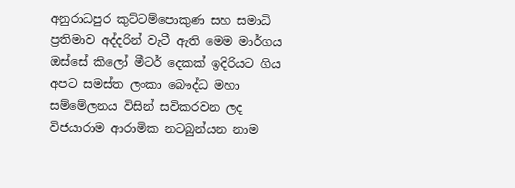අනුරාධපුර කුට්ටම්පොකුණ සහ සමාධි ප්‍රතිමාව අද්දරින් වැටී ඇති මෙම මාර්ගය ඔස්සේ කිලෝ මීටර් දෙකක් ඉදිරියට ගිය අපට සමස්ත ලංකා බෞද්ධ මහා සම්මේලනය විසින් සවිකරවන ලද විජයාරාම ආරාමික නටබුන්යන නාම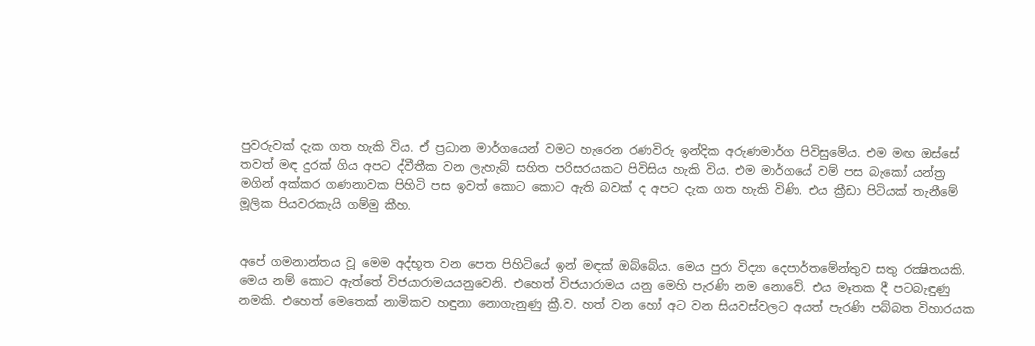පුවරුවක් දැක ගත හැකි විය. ඒ ප්‍රධාන මාර්ගයෙන් වමට හැරෙන රණවිරු ඉන්දික අරුණමාර්ග පිවිසුමේය. එම මඟ ඔස්සේ තවත් මඳ දුරක් ගිය අපට ද්වීතීක වන ලැහැබ් සහිත පරිසරයකට පිවිසිය හැකි විය. එම මාර්ගයේ වම් පස බැකෝ යන්ත්‍ර මගින් අක්කර ගණනාවක පිහිටි පස ඉවත් කොට කොට ඇති බවක් ද අපට දැක ගත හැකි විණි. එය ක්‍රීඩා පිටියක් තැනීමේ මූලික පියවරකැයි ගම්මු කීහ.


අපේ ගමනාන්තය වූ මෙම අද්භූත වන පෙත පිහිටියේ ඉන් මඳක් ඔබ්බේය. මෙය පුරා විද්‍යා දෙපාර්තමේන්තුව සතු රක්‍ෂිතයකි. මෙය නම් කොට ඇත්තේ විජයාරාමයයනුවෙනි. එහෙත් විජයාරාමය යනු මෙහි පැරණි නම නොවේ. එය මෑතක දී පටබැඳුණු නමකි. එහෙත් මෙතෙක් නාමිකව හඳුනා නොගැනුණු ක්‍රී.ව. හත් වන හෝ අට වන සියවස්වලට අයත් පැරණි පබ්බත විහාරයක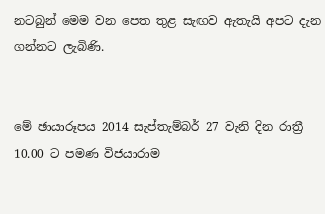නටබුන් මෙම වන පෙත තුළ සැඟව ඇතැයි අපට දැන ගන්නට ලැබිණි.


මේ ඡායාරූපය 2014 සැප්තැම්බර් 27 වැනි දින රාත්‍රී 10.00 ට පමණ විජයාරාම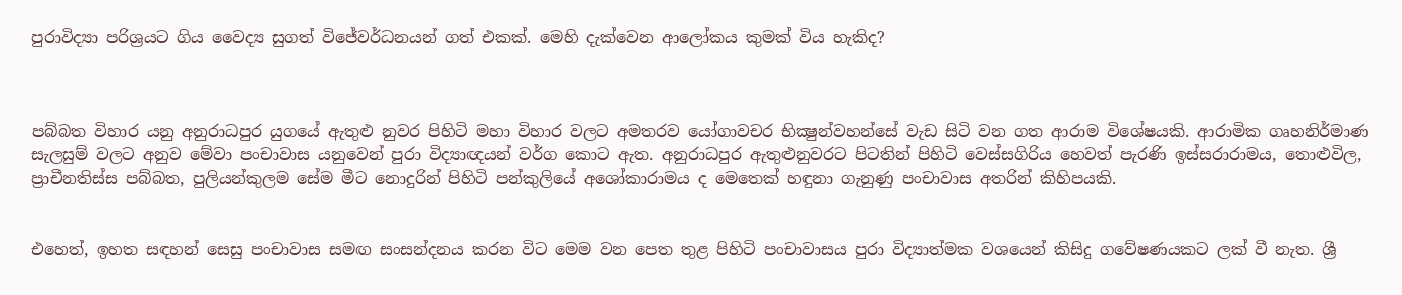පුරාවිද්‍යා පරිශ්‍රයට ගිය වෛද්‍ය සුගත් විජේවර්ධනයන් ගත් එකක්. මෙහි දැක්වෙන ආලෝකය කුමක් විය හැකිද?



පබ්බත විහාර යනු අනුරාධපුර යුගයේ ඇතුළු නුවර පිහිටි මහා විහාර වලට අමතරව යෝගාවචර භික්‍ෂුන්වහන්සේ වැඩ සිටි වන ගත ආරාම විශේෂයකි. ආරාමික ගෘහනිර්මාණ සැලසුම් වලට අනුව මේවා පංචාවාස යනුවෙන් පුරා විද්‍යාඥයන් වර්ග කොට ඇත. අනුරාධපුර ඇතුළුනුවරට පිටතින් පිහිටි වෙස්සගිරිය හෙවත් පැරණි ඉස්සරාරාමය, තොළුවිල, ප්‍රාචීනතිස්ස පබ්බත, පුලියන්කුලම සේම මීට නොදුරින් පිහිටි පන්කුලියේ අශෝකාරාමය ද මෙතෙක් හඳුනා ගැනුණු පංචාවාස අතරින් කිහිපයකි.


එහෙත්, ඉහත සඳහන් සෙසු පංචාවාස සමඟ සංසන්දනය කරන විට මෙම වන පෙත තුළ පිහිටි පංචාවාසය පුරා විද්‍යාත්මක වශයෙන් කිසිදු ගවේෂණයකට ලක් වී නැත. ශ්‍රී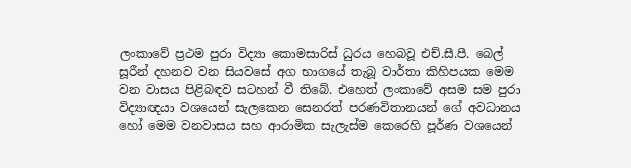ලංකාවේ ප්‍රථම පුරා විද්‍යා කොමසාරිස් ධුරය හෙබවූ එච්.සී.පී. බෙල් සූරීන් දහනව වන සියවසේ අග භාගයේ තැබූ වාර්තා කිහිපයක මෙම වන වාසය පිළිබඳව සටහන් වී තිබේ. එහෙත් ලංකාවේ අසම සම පුරා විද්‍යාඥයා වශයෙන් සැලකෙන සෙනරත් පරණවිතානයන් ගේ අවධානය හෝ මෙම වනවාසය සහ ආරාමික සැලැස්ම කෙරෙහි පූර්ණ වශයෙන්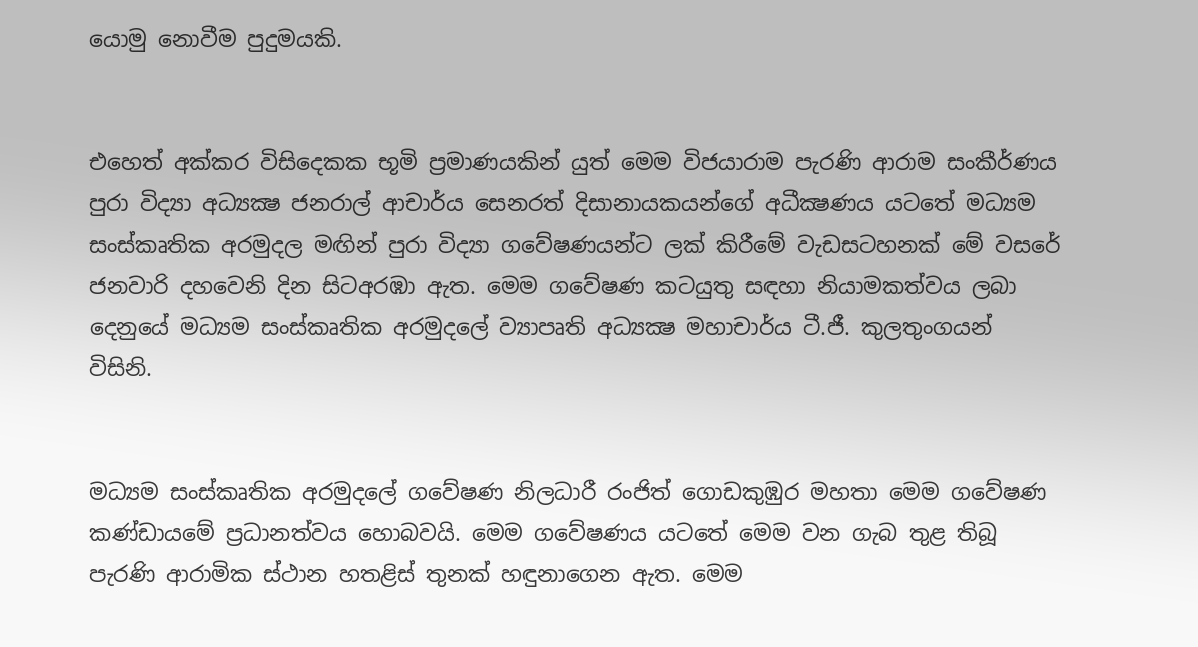යොමු නොවීම පුදුමයකි.


එහෙත් අක්කර විසිදෙකක භූමි ප්‍රමාණයකින් යුත් මෙම විජයාරාම පැරණි ආරාම සංකීර්ණය පුරා විද්‍යා අධ්‍යක්‍ෂ ජනරාල් ආචාර්ය සෙනරත් දිසානායකයන්ගේ අධීක්‍ෂණය යටතේ මධ්‍යම සංස්කෘතික අරමුදල මඟින් පුරා විද්‍යා ගවේෂණයන්ට ලක් කිරීමේ වැඩසටහනක් මේ වසරේ ජනවාරි දහවෙනි දින සිටඅරඹා ඇත. මෙම ගවේෂණ කටයුතු සඳහා නියාමකත්වය ලබා දෙනුයේ මධ්‍යම සංස්කෘතික අරමුදලේ ව්‍යාපෘති අධ්‍යක්‍ෂ මහාචාර්ය ටී.ජී. කුලතුංගයන් විසිනි.


මධ්‍යම සංස්කෘතික අරමුදලේ ගවේෂණ නිලධාරී රංජිත් ගොඩකුඹුර මහතා මෙම ගවේෂණ කණ්ඩායමේ ප්‍රධානත්වය හොබවයි. මෙම ගවේෂණය යටතේ මෙම වන ගැබ තුළ තිබූ පැරණි ආරාමික ස්ථාන හතළිස් තුනක් හඳුනාගෙන ඇත. මෙම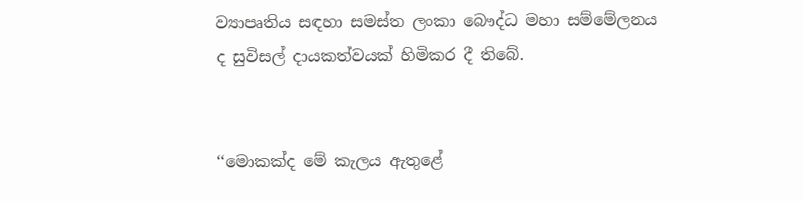ව්‍යාපෘතිය සඳහා සමස්ත ලංකා බෞද්ධ මහා සම්මේලනය ද සුවිසල් දායකත්වයක් හිමිකර දී තිබේ.


‘‘මොකක්ද මේ කැලය ඇතුළේ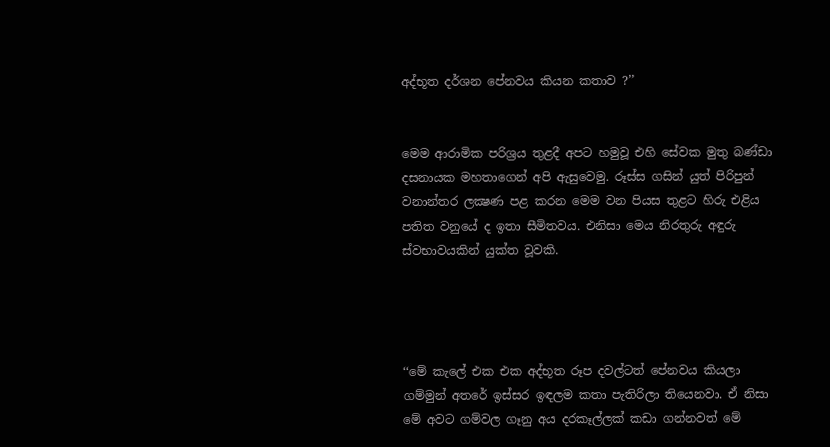අද්භූත දර්ශන පේනවය කියන කතාව ?’’


මෙම ආරාමික පරිශ්‍රය තුළදී අපට හමුවූ එහි සේවක මුතු බණ්ඩා දසනායක මහතාගෙන් අපි ඇසුවෙමු. රූස්ස ගසින් යුත් පිරිපුන් වනාන්තර ලක්‍ෂණ පළ කරන මෙම වන පියස තුළට හිරු එළිය පතිත වනුයේ ද ඉතා සීමිතවය. එනිසා මෙය නිරතුරු අඳුරු ස්වභාවයකින් යුක්ත වූවකි.




‘‘මේ කැලේ එක එක අද්භූත රූප දවල්ටත් පේනවය කියලා ගම්මුන් අතරේ ඉස්සර ඉඳලම කතා පැතිරිලා තියෙනවා. ඒ නිසා මේ අවට ගම්වල ගෑනු අය දරකෑල්ලක් කඩා ගන්නවත් මේ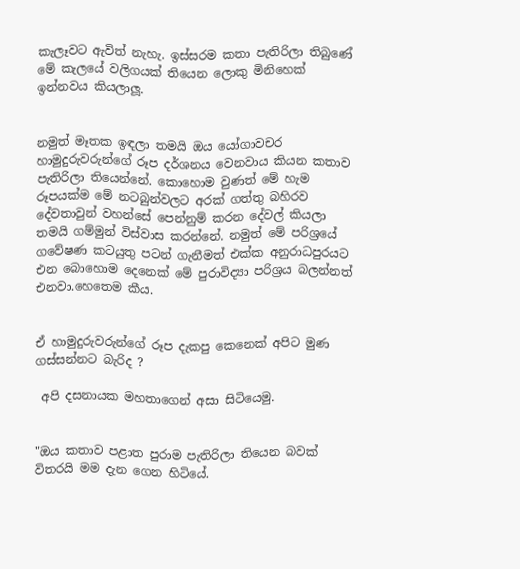කැලෑවට ඇවිත් නැහැ. ඉස්සරම කතා පැතිරිලා තිබුණේ මේ කැලයේ වලිගයක් තියෙන ලොකු මිනිහෙක් ඉන්නවය කියලාලූ.


නමුත් මෑතක ඉඳලා තමයි ඔය යෝගාවචර හාමුදුරුවරුන්ගේ රූප දර්ශනය වෙනවාය කියන කතාව පැතිරිලා තියෙන්නේ. කොහොම වුණත් මේ හැම රූපයක්ම මේ නටබුන්වලට අරක් ගත්තු බහිරව දේවතාවුන් වහන්සේ පෙන්නුම් කරන දේවල් කියලා තමයි ගම්මුන් විස්වාස කරන්නේ. නමුත් මේ පරිශ්‍රයේ ගවේෂණ කටයුතු පටන් ගැනීමත් එක්ක අනුරාධපුරයට එන බොහොම දෙනෙක් මේ පුරාවිද්‍යා පරිශ්‍රය බලන්නත් එනවා.හෙතෙම කීය.


ඒ හාමුදුරුවරුන්ගේ රූප දැකපු කෙනෙක් අපිට මුණ ගස්සන්නට බැරිද ?

 අපි දසනායක මහතාගෙන් අසා සිටියෙමු.


"ඔය කතාව පළාත පුරාම පැතිරිලා තියෙන බවක් විතරයි මම දැන ගෙන හිටියේ.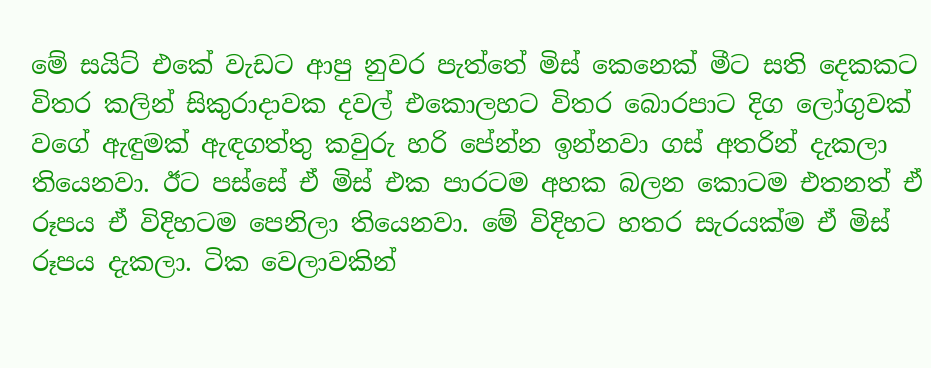මේ සයිට් එකේ වැඩට ආපු නුවර පැත්තේ මිස් කෙනෙක් මීට සති දෙකකට විතර කලින් සිකුරාදාවක දවල් එකොලහට විතර බොරපාට දිග ලෝගුවක් වගේ ඇඳුමක් ඇඳගත්තු කවුරු හරි පේන්න ඉන්නවා ගස් අතරින් දැකලා තියෙනවා. ඊට පස්සේ ඒ මිස් එක පාරටම අහක බලන කොටම එතනත් ඒ රූපය ඒ විදිහටම පෙනිලා තියෙනවා. මේ විදිහට හතර සැරයක්ම ඒ මිස් රූපය දැකලා. ටික වෙලාවකින්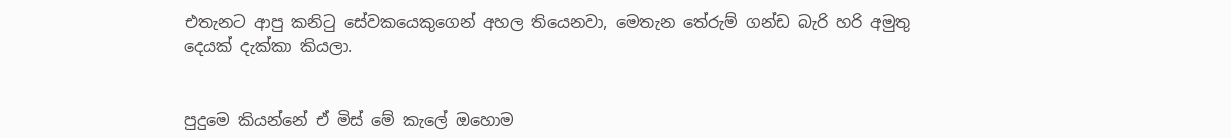එතැනට ආපු කනිටු සේවකයෙකුගෙන් අහල තියෙනවා, මෙතැන තේරුම් ගන්ඩ බැරි හරි අමුතු දෙයක් දැක්කා කියලා.


පුදුමෙ කියන්නේ ඒ මිස් මේ කැලේ ඔහොම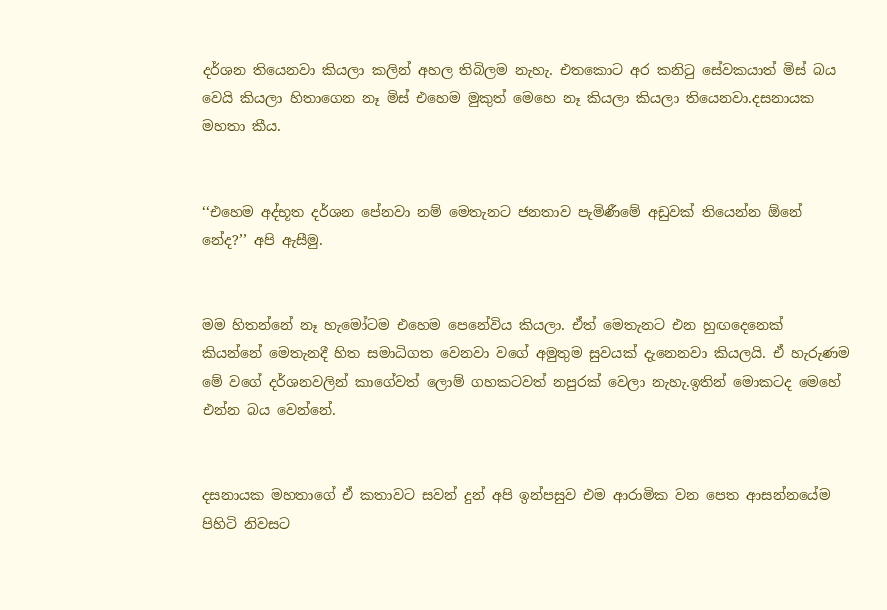දර්ශන තියෙනවා කියලා කලින් අහල තිබිලම නැහැ. එතකොට අර කනිටු සේවකයාත් මිස් බය වෙයි කියලා හිතාගෙන නෑ මිස් එහෙම මුකුත් මෙහෙ නෑ කියලා කියලා තියෙනවා.දසනායක මහතා කීය.


‘‘එහෙම අද්භූත දර්ශන පේනවා නම් මෙතැනට ජනතාව පැමිණීමේ අඩුවක් තියෙන්න ඕනේ නේද?’’ අපි ඇසීමු.


මම හිතන්නේ නෑ හැමෝටම එහෙම පෙනේවිය කියලා. ඒත් මෙතැනට එන හුඟදෙනෙක් කියන්නේ මෙතැනදී හිත සමාධිගත වෙනවා වගේ අමුතුම සුවයක් දැනෙනවා කියලයි. ඒ හැරුණම මේ වගේ දර්ශනවලින් කාගේවත් ලොම් ගහකටවත් නපුරක් වෙලා නැහැ.ඉතින් මොකටද මෙහේ එන්න බය වෙන්නේ.


දසනායක මහතාගේ ඒ කතාවට සවන් දුන් අපි ඉන්පසුව එම ආරාමික වන පෙත ආසන්නයේම පිහිටි නිවසට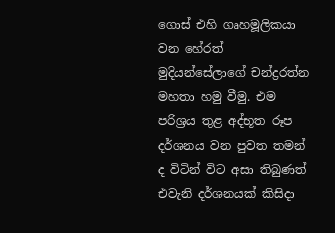ගොස් එහි ගෘහමූලිකයා වන හේරත් මුදියන්සේලාගේ චන්ද්‍රරත්න මහතා හමු වීමු. එම පරිශ්‍රය තුළ අද්භූත රූප දර්ශනය වන පුවත තමන් ද විටින් විට අසා තිබුණත් එවැනි දර්ශනයක් කිසිදා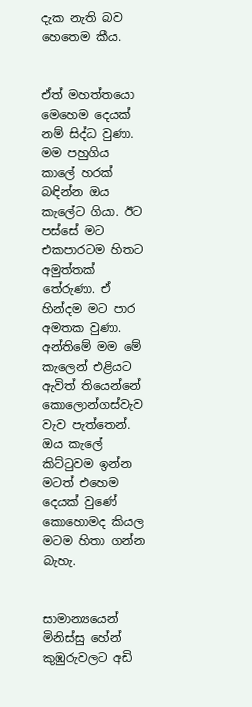දැක නැති බව හෙතෙම කීය.


ඒත් මහත්තයො මෙහෙම දෙයක් නම් සිද්ධ වුණා. මම පහුගිය කාලේ හරක් බඳින්න ඔය කැලේට ගියා. ඊට පස්සේ මට එකපාරටම හිතට අමුත්තක් තේරුණා. ඒ හින්දම මට පාර අමතක වුණා. අන්තිමේ මම මේ කැලෙන් එළියට ඇවිත් තියෙන්නේ කොලොන්ගස්වැව වැව පැත්තෙන්. ඔය කැලේ කිට්ටුවම ඉන්න මටත් එහෙම දෙයක් වුණේ කොහොමද කියල මටම හිතා ගන්න බැහැ.


සාමාන්‍යයෙන් මිනිස්සු හේන් කුඹුරුවලට අඩි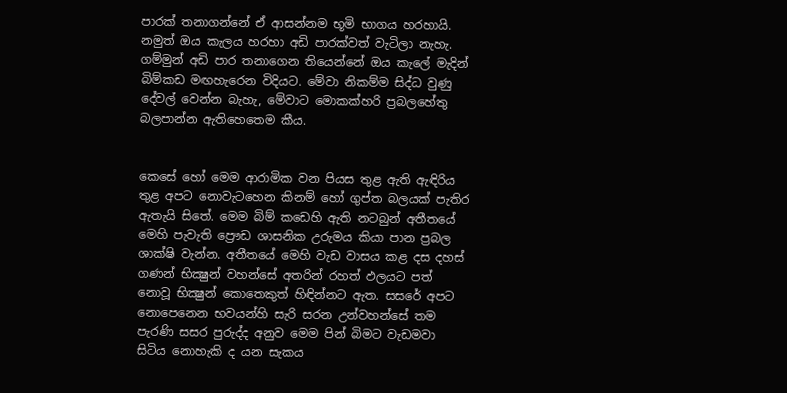පාරක් තනාගන්නේ ඒ ආසන්නම භූමි භාගය හරහායි. නමුත් ඔය කැලය හරහා අඩි පාරක්වත් වැටිලා නැහැ. ගම්මුන් අඩි පාර තනාගෙන තියෙන්නේ ඔය කැලේ මැදින් බිම්කඩ මඟහැරෙන විදියට. මේවා නිකම්ම සිද්ධ වුණු දේවල් වෙන්න බැහැ, මේවාට මොකක්හරි ප්‍රබලහේතු බලපාන්න ඇතිහෙතෙම කීය.


කෙසේ හෝ මෙම ආරාමික වන පියස තුළ ඇති ඇඳිරිය තුළ අපට නොවැටහෙන කිනම් හෝ ගුප්ත බලයක් පැතිර ඇතැයි සිතේ. මෙම බිම් කඩෙහි ඇති නටබුන් අතීතයේ මෙහි පැවැති ප්‍රෞඩ ශාසනික උරුමය කියා පාන ප්‍රබල ශාක්ෂි වැන්න. අතීතයේ මෙහි වැඩ වාසය කළ දස දහස් ගණන් භික්‍ෂුන් වහන්සේ අතරින් රහත් ඵලයට පත් නොවූ භික්‍ෂුන් කොතෙකුත් හිඳින්නට ඇත. සසරේ අපට නොපෙනෙන භවයන්හි සැරි සරන උන්වහන්සේ තම පැරණි සසර පුරුද්ද අනුව මෙම පින් බිමට වැඩමවා සිටිය නොහැකි ද යන සැකය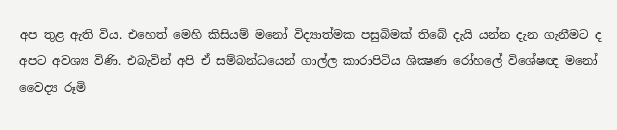අප තුළ ඇති විය. එහෙත් මෙහි කිසියම් මනෝ විද්‍යාත්මක පසුබිමක් තිබේ දැයි යන්න දැන ගැනීමට ද අපට අවශ්‍ය විණි. එබැවින් අපි ඒ සම්බන්ධයෙන් ගාල්ල කාරාපිටිය ශික්‍ෂණ රෝහලේ විශේෂඥ මනෝ වෛද්‍ය රූමි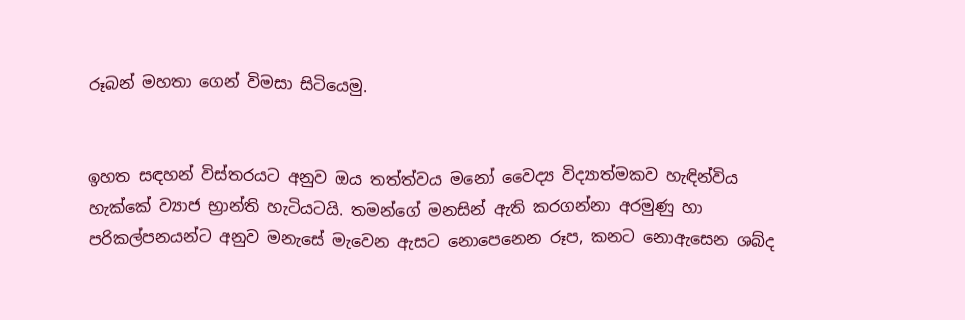රූබන් මහතා ගෙන් විමසා සිටියෙමු.


ඉහත සඳහන් විස්තරයට අනුව ඔය තත්ත්වය මනෝ වෛද්‍ය විද්‍යාත්මකව හැඳින්විය හැක්කේ ව්‍යාජ භ්‍රාන්ති හැටියටයි. තමන්ගේ මනසින් ඇති කරගන්නා අරමුණු හා පරිකල්පනයන්ට අනුව මනැසේ මැවෙන ඇසට නොපෙනෙන රූප, කනට නොඇසෙන ශබ්ද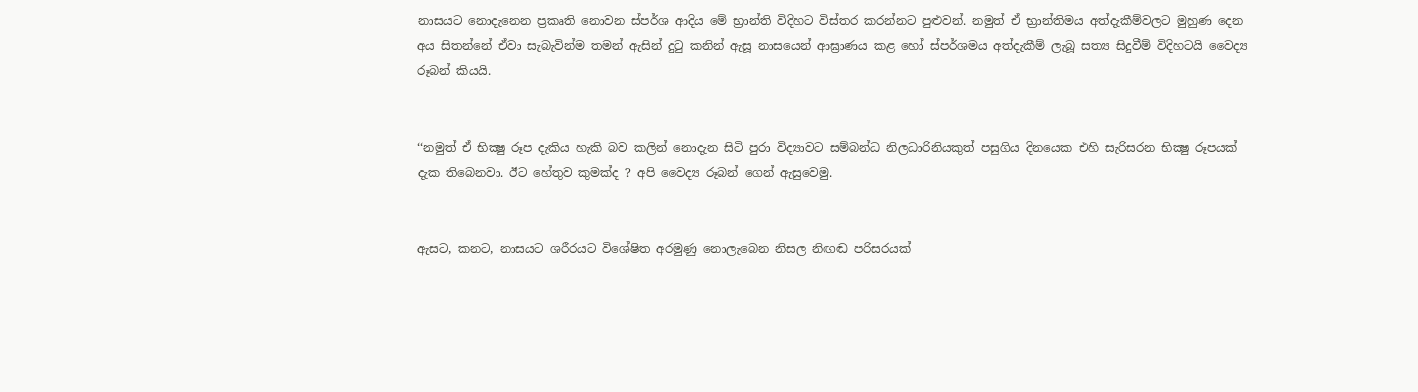නාසයට නොදැනෙන ප්‍රකෘති නොවන ස්පර්ශ ආදිය මේ භ්‍රාන්ති විදිහට විස්තර කරන්නට පුළුවන්. නමුත් ඒ භ්‍රාන්තිමය අත්දැකීම්වලට මුහුණ දෙන අය සිතන්නේ ඒවා සැබැවින්ම තමන් ඇසින් දුටු කනින් ඇසූ නාසයෙන් ආඝ්‍රාණය කළ හෝ ස්පර්ශමය අත්දැකීම් ලැබූ සත්‍ය සිදුවීම් විදිහටයි වෛද්‍ය රූබන් කියයි.


‘‘නමුත් ඒ භික්‍ෂු රූප දැකිය හැකි බව කලින් නොදැන සිටි පුරා විද්‍යාවට සම්බන්ධ නිලධාරිනියකුත් පසුගිය දිනයෙක එහි සැරිසරන භික්‍ෂු රූපයක් දැක තිබෙනවා. ඊට හේතුව කුමක්ද ? අපි වෛද්‍ය රූබන් ගෙන් ඇසුවෙමු.


ඇසට, කනට, නාසයට ශරීරයට විශේෂිත අරමුණු නොලැබෙන නිසල නිඟඬ පරිසරයක්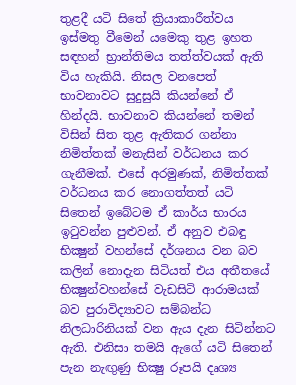තුළදී යටි සිතේ ක්‍රියාකාරීත්වය ඉස්මතු වීමෙන් යමෙකු තුළ ඉහත සඳහන් භ්‍රාන්තිමය තත්ත්වයක් ඇති විය හැකියි. නිසල වනපෙත් භාවනාවට සුදුසුයි කියන්නේ ඒ හින්දයි. භාවනාව කියන්නේ තමන් විසින් සිත තුළ ඇතිකර ගන්නා නිමිත්තක් මනැසින් වර්ධනය කර ගැනීමක්. එසේ අරමුණක්, නිමිත්තක් වර්ධනය කර නොගත්තත් යටි සිතෙන් ඉබේටම ඒ කාර්ය භාරය ඉටුවන්න පුළුවන්. ඒ අනුව එබඳු භික්‍ෂුන් වහන්සේ දර්ශනය වන බව කලින් නොදැන සිටියත් එය අතීතයේ භික්‍ෂුන්වහන්සේ වැඩසිටි ආරාමයක් බව පුරාවිද්‍යාවට සම්බන්ධ නිලධාරිනියක් වන ඇය දැන සිටින්නට ඇති. එනිසා තමයි ඇගේ යටි සිතෙන් පැන නැඟුණු භික්‍ෂු රූපයි දෘශ්‍ය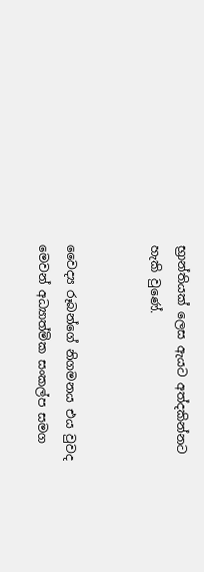භ්‍රාන්තියක් ලෙස ඇයට අත්දකින්නට හැකි වුණේ.


වෛද්‍ය රූබන්ගේ නිගමනය එය වුවද මෙවන් අධ්‍යාත්මික සංකල්ප සමග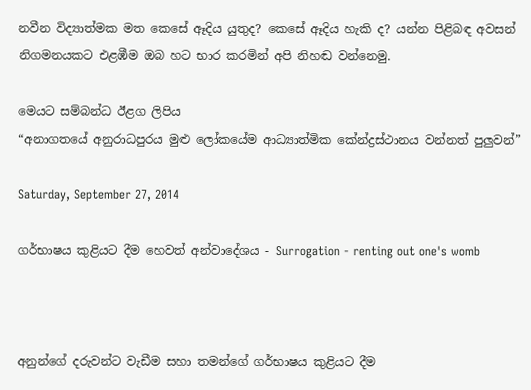නවීන විද්‍යාත්මක මත කෙසේ ඈදිය යුතුද? කෙසේ ඈදිය හැකි ද? යන්න පිළිබඳ අවසන් නිගමනයකට එළඹීම ඔබ හට භාර කරමින් අපි නිහඬ වන්නෙමු.

මෙයට සම්බන්ධ ඊළග ලිපිය
“අනාගතයේ අනුරාධපුරය මුළු ලෝකයේම ආධ්‍යාත්මික කේන්ද්‍රස්ථානය වන්නත් පුලුවන්”

Saturday, September 27, 2014

ගර්භාෂය කුළියට දීම හෙවත් අන්වාදේශය - Surrogation - renting out one's womb



අනුන්ගේ දරුවන්ට වැඩීම සහා තමන්ගේ ගර්භාෂය කුළියට දීම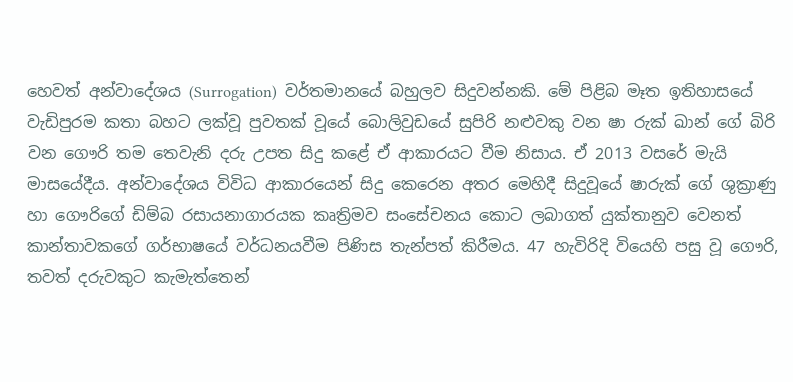හෙවත් අන්වාදේශය (Surrogation)  වර්තමානයේ බහුලව සිදුවන්නකි. මේ පිළිබ මෑත ඉතිහාසයේ වැඩිපුරම කතා බහට ලක්වූ පුවතක් වූයේ බොලිවුඩයේ සුපිරි නළුවකු වන ෂා රුක් ඛාන් ගේ බිරි වන ගෞරි තම තෙවැනි දරු උපත සිදු කළේ ඒ ආකාරයට වීම නිසාය. ඒ 2013 වසරේ මැයි මාසයේදීය. අන්වාදේශය විවිධ ආකාරයෙන් සිදු කෙරෙන අතර මෙහිදී සිදුවූයේ ෂාරුක් ගේ ශුක්‍රාණු හා ගෞරිගේ ඩිම්බ රසායනාගාරයක කෘත්‍රිමව සංසේචනය කොට ලබාගත් යුක්තානුව වෙනත් කාන්තාවකගේ ගර්භාෂයේ වර්ධනයවීම පිණිස තැන්පත් කිරීමය. 47 හැවිරිදි වියෙහි පසු වූ ගෞරි, තවත් දරුවකුට කැමැත්තෙන්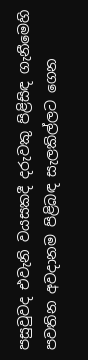පසුවුවද එවැනි වයසකදී දරුවකු පිළිසිඳ ගැනීමෙහි පවතින අවදානම පිළිබඳ සැලකිල්ලට ගෙන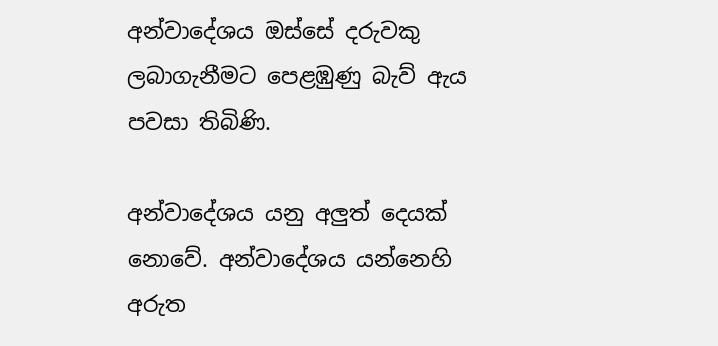අන්වාදේශය ඔස්සේ දරුවකු ලබාගැනීමට පෙළඹුණු බැව් ඇය පවසා තිබිණි.

අන්වාදේශය යනු අලුත් දෙයක් නොවේ. අන්වාදේශය යන්නෙහි අරුත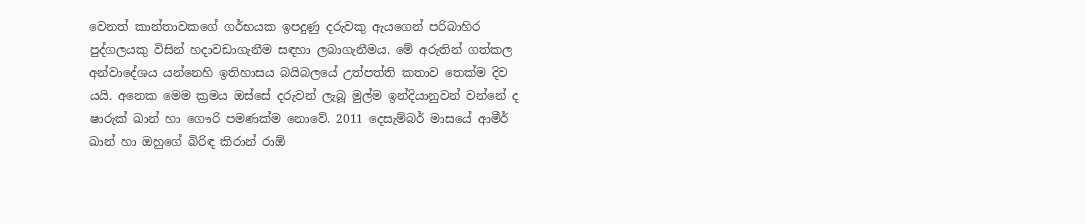වෙනත් කාන්තාවකගේ ගර්භයක ඉපදුණු දරුවකු ඇයගෙන් පරිබාහිර පුද්ගලයකු විසින් හදාවඩාගැනීම සඳහා ලබාගැනීමය. මේ අරුතින් ගත්කල අන්වාදේශය යන්නෙහි ඉතිහාසය බයිබලයේ උත්පත්ති කතාව තෙක්ම දිව යයි. අනෙක මෙම ක්‍රමය ඔස්සේ දරුවන් ලැබූ මුල්ම ඉන්දියානුවන් වන්නේ ද ෂාරුක් ඛාන් හා ගෞරි පමණක්ම නොවේ. 2011 දෙසැම්බර් මාසයේ ආමීර් ඛාන් හා ඔහුගේ බිරිඳ කිරාන් රාඕ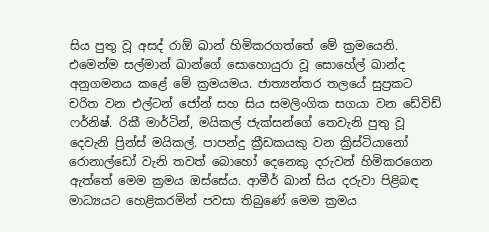සිය පුතු වූ අසද් රාඕ ඛාන් හිමිකරගත්තේ මේ ක්‍රමයෙනි. එමෙන්ම සල්මාන් ඛාන්ගේ සොහොයුරා වූ සොහේල් ඛාන්ද අනුගමනය කළේ මේ ක්‍රමයමය. ජාත්‍යන්තර තලයේ සුප්‍රකට චරිත වන එල්ටන් ජෝන් සහ සිය සමලිංගික සගයා වන ඩේවිඩ් ෆර්නිෂ්. රිකී මාර්ටින්, මයිකල් ජැක්සන්ගේ තෙවැනි පුතු වූ දෙවැනි ප්‍රින්ස් මයිකල්. පාපන්දු ක්‍රීඩකයකු වන ක්‍රිස්ටියානෝ රොනාල්ඩෝ වැනි තවත් බොහෝ දෙනෙකු දරුවන් හිමිකරගෙන ඇත්තේ මෙම ක්‍රමය ඔස්සේය. ආමීර් ඛාන් සිය දරුවා පිළිබඳ මාධ්‍යයට හෙළිකරමින් පවසා තිබුණේ මෙම ක්‍රමය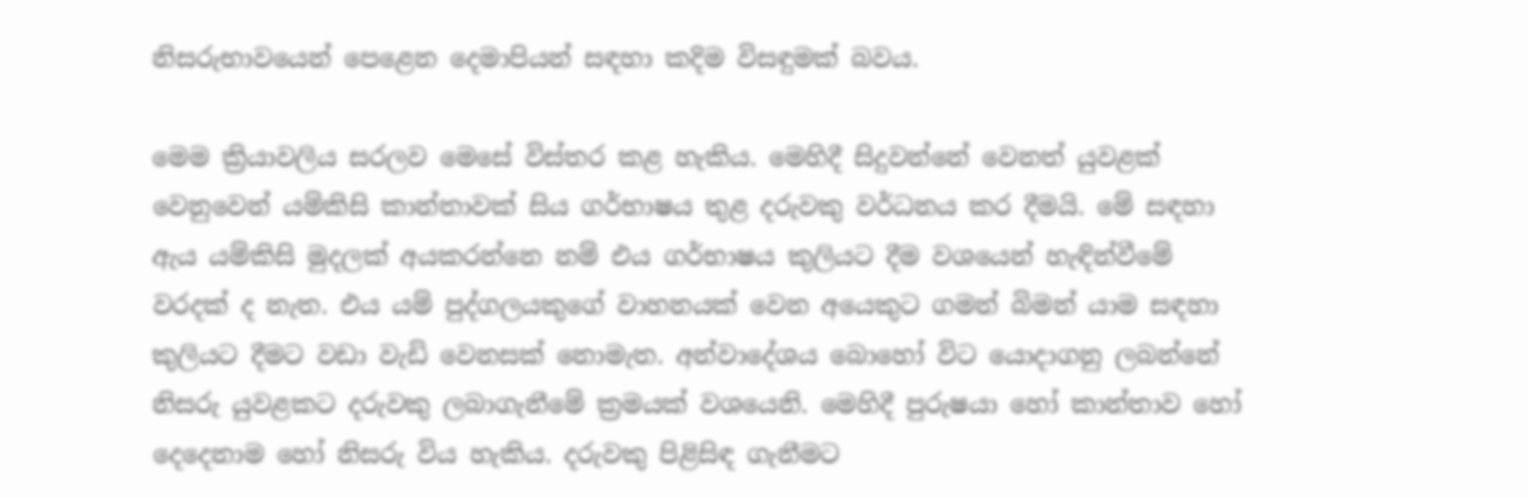නිසරුභාවයෙන් පෙළෙන දෙමාපියන් සඳහා කදිම විසඳුමක් බවය.

මෙම ක්‍රියාවලිය සරලව මෙසේ විස්තර කළ හැකිය. මෙහිදී සිදුවන්නේ වෙනත් යුවළක් වෙනුවෙන් යම්කිසි කාන්තාවක් සිය ගර්භාෂය තුළ දරුවකු වර්ධනය කර දීමයි. මේ සඳහා ඇය යම්කිසි මුදලක් අයකරන්නෙ නම් එය ගර්භාෂය කුලියට දීම වශයෙන් හැඳින්වීමේ වරදක් ද නැත. එය යම් පුද්ගලයකුගේ වාහනයක් වෙන අයෙකුට ගමන් බිමන් යාම සඳහා කුලියට දීමට වඩා වැඩි වෙනසක් නොමැත. අන්වාදේශය බොහෝ විට යොදාගනු ලබන්නේ නිසරු යුවළකට දරුවකු ලබාගැනීමේ ක්‍රමයක් වශයෙනි. මෙහිදී පුරුෂයා හෝ කාන්තාව හෝ දෙදෙනාම හෝ නිසරු විය හැකිය. දරුවකු පිළිසිඳ ගැනීමට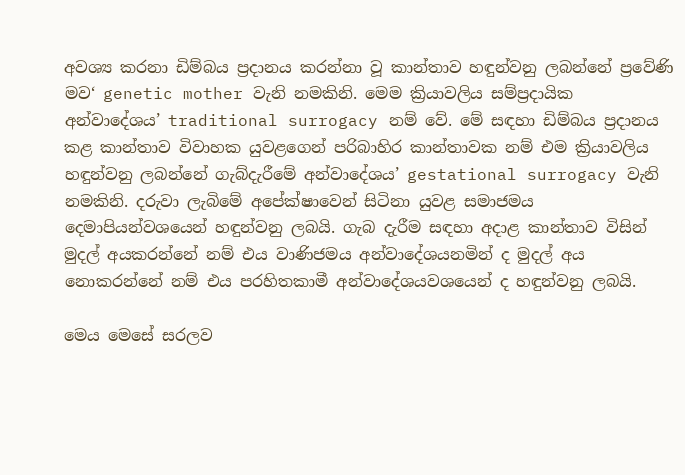අවශ්‍ය කරනා ඩිම්බය ප්‍රදානය කරන්නා වූ කාන්තාව හඳුන්වනු ලබන්නේ ප්‍රවේණි මව‘ genetic mother වැනි නමකිනි. මෙම ක්‍රියාවලිය සම්ප්‍රදායික අන්වාදේශය’ traditional surrogacy නම් වේ. මේ සඳහා ඩිම්බය ප්‍රදානය කළ කාන්තාව විවාහක යුවළගෙන් පරිබාහිර කාන්තාවක නම් එම ක්‍රියාවලිය හඳුන්වනු ලබන්නේ ගැබ්දැරීමේ අන්වාදේශය’ gestational surrogacy වැනි නමකිනි. දරුවා ලැබිමේ අපේක්ෂාවෙන් සිටිනා යුවළ සමාජමය දෙමාපියන්වශයෙන් හඳුන්වනු ලබයි. ගැබ දැරීම සඳහා අදාළ කාන්තාව විසින් මුදල් අයකරන්නේ නම් එය වාණිජමය අන්වාදේශයනමින් ද මුදල් අය නොකරන්නේ නම් එය පරහිතකාමී අන්වාදේශයවශයෙන් ද හඳුන්වනු ලබයි.

මෙය මෙසේ සරලව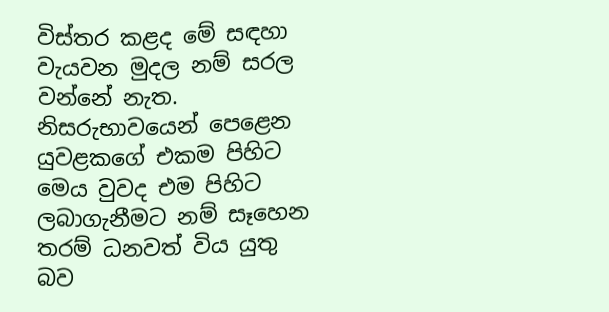විස්තර කළද මේ සඳහා වැයවන මුදල නම් සරල වන්නේ නැත. නිසරුභාවයෙන් පෙළෙන යුවළකගේ එකම පිහිට මෙය වුවද එම පිහිට ලබාගැනීමට නම් සෑහෙන තරම් ධනවත් විය යුතු බව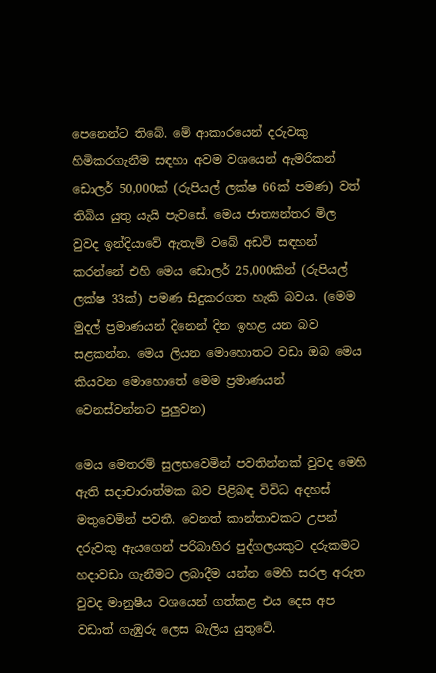පෙනෙන්ට තිබේ. මේ ආකාරයෙන් දරුවකු හිමිකරගැනීම සඳහා අවම වශයෙන් ඇමරිකන් ඩොලර් 50,000ක් (රුපියල් ලක්ෂ 66ක් පමණ) වත් තිබිය යුතු යැයි පැවසේ. මෙය ජාත්‍යන්තර මිල වුවද ඉන්දියාවේ ඇතැම් වබේ අඩවි සඳහන් කරන්නේ එහි මෙය ඩොලර් 25,000කින් (රුපියල් ලක්ෂ 33ක්) පමණ සිදුකරගත හැකි බවය. (මෙම මුදල් ප්‍රමාණයන් දිනෙන් දින ඉහළ යන බව සළකන්න. මෙය ලියන මොහොතට වඩා ඔබ මෙය කියවන මොහොතේ මෙම ප්‍රමාණයන් වෙනස්වන්නට පුලුවන)

මෙය මෙතරම් සුලභවෙමින් පවතින්නක් වුවද මෙහි ඇති සදාචාරාත්මක බව පිළිබඳ විවිධ අදහස් මතුවෙමින් පවතී. වෙනත් කාන්තාවකට උපන් දරුවකු ඇයගෙන් පරිබාහිර පුද්ගලයකුට දරුකමට හදාවඩා ගැනීමට ලබාදීම යන්න මෙහි සරල අරුත වුවද මානුෂීය වශයෙන් ගත්කළ එය දෙස අප වඩාත් ගැඹුරු ලෙස බැලිය යුතුවේ.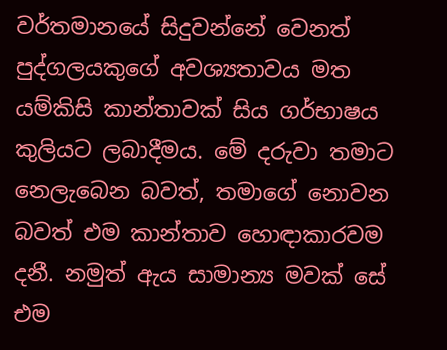වර්තමානයේ සිදුවන්නේ වෙනත් පුද්ගලයකුගේ අවශ්‍යතාවය මත යම්කිසි කාන්තාවක් සිය ගර්භාෂය කුලියට ලබාදීමය. මේ දරුවා තමාට නෙලැබෙන බවත්, තමාගේ නොවන බවත් එම කාන්තාව හොඳාකාරවම දනී. නමුත් ඇය සාමාන්‍ය මවක් සේ එම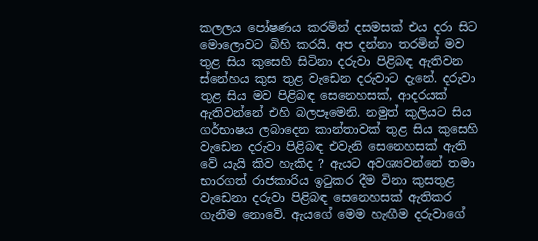කලලය ‍පෝෂණය කරමින් දසමසක් එය දරා සිට මොලොවට බිහි කරයි. අප දන්නා තරමින් මව තුළ සිය කුසෙහි සිටිනා දරුවා පිළිබඳ ඇතිවන ස්නේහය කුස තුළ වැඩෙන දරුවාට දැනේ. දරුවා තුළ සිය මව පිළිබඳ සෙනෙහසක්, ආදරයක් ඇතිවන්නේ එහි බලපෑමෙනි. නමුත් කුලියට සිය ගර්භාෂය ලබාදෙන කාන්තාවක් තුළ සිය කුසෙහි වැඩෙන දරුවා පිළිබඳ එවැනි සෙනෙහසක් ඇති වේ යැයි කිව හැකිද ? ඇයට අවශ්‍යවන්නේ තමා භාරගත් රාජකාරිය ඉටුකර දීම විනා කුසතුළ වැඩෙනා දරුවා පිළිබඳ සෙනෙහසක් ඇතිකර ගැනීම නොවේ. ඇයගේ මෙම හැඟීම දරුවාගේ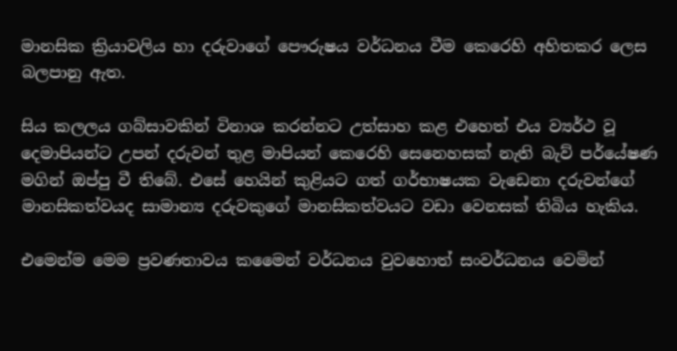මානසික ක්‍රියාවලිය හා දරුවාගේ පෞරුෂය වර්ධනය වීම කෙරෙහි අහිතකර ලෙස බලපානු ඇත.

සිය කලලය ගබ්සාවකින් විනාශ කරන්නට උත්සාහ කළ එහෙත් එය ව්‍යර්ථ වූ දෙමාපියන්ට උපන් දරුවන් තුළ මාපියන් කෙරෙහි සෙනෙහසක් නැති බැව් පර්යේෂණ මගින් ඔප්පු වී තිබේ. එසේ හෙයින් කුළියට ගත් ගර්භාෂයක වැඩෙනා දරුවන්ගේ මානසිකත්වයද සාමාන්‍ය දරුවකුගේ මානසිකත්වයට වඩා වෙනසක් තිබිය හැකිය.

එමෙන්ම මෙම ප්‍රවණතාවය කමෛන් වර්ධනය වුවහොත් සංවර්ධනය වෙමින්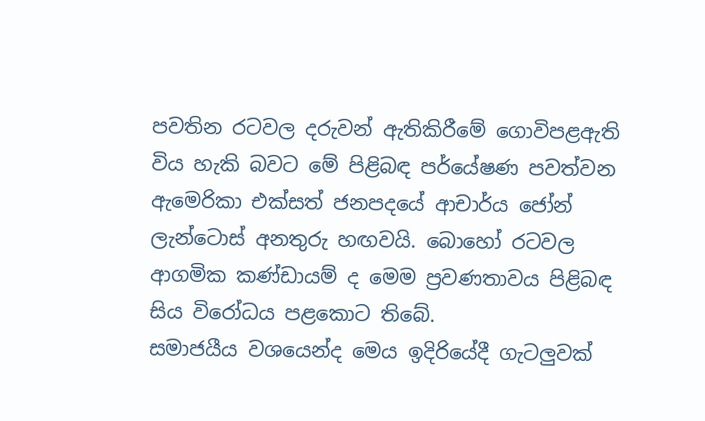පවතින රටවල දරුවන් ඇතිකිරීමේ ගොවිපළඇති විය හැකි බවට මේ පිළිබඳ පර්යේෂණ පවත්වන ඇමෙරිකා එක්සත් ජනපදයේ ආචාර්ය ජෝන් ලැන්ටොස් අනතුරු හඟවයි. බොහෝ රටවල ආගමික කණ්ඩායම් ද මෙම ප්‍රවණතාවය පිළිබඳ සිය විරෝධය පළකොට තිබේ.
සමාජයීය වශයෙන්ද මෙය ඉදිරියේදී ගැටලුවක්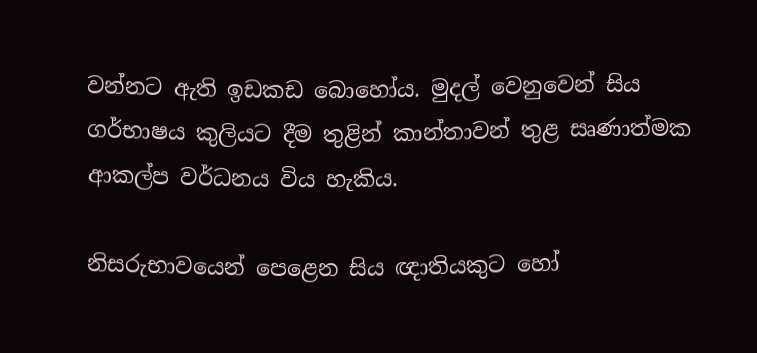වන්නට ඇති ඉඩකඩ බොහෝය. මුදල් වෙනුවෙන් සිය ගර්භාෂය කුලියට දීම තුළින් කාන්තාවන් තුළ සෘණාත්මක ආකල්ප වර්ධනය විය හැකිය.

නිසරුභාවයෙන් පෙළෙන සිය ඥාතියකුට හෝ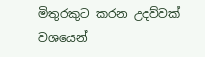මිතුරකුට කරන උදව්වක් වශයෙන්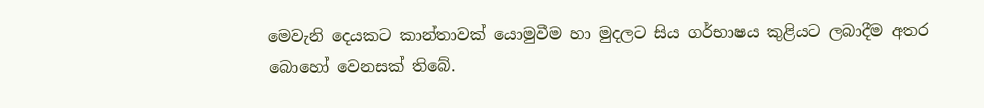මෙවැනි දෙයකට කාන්තාවක් යොමුවීම හා මුදලට සිය ගර්භාෂය කුළියට ලබාදීම අතර බොහෝ වෙනසක් තිබේ.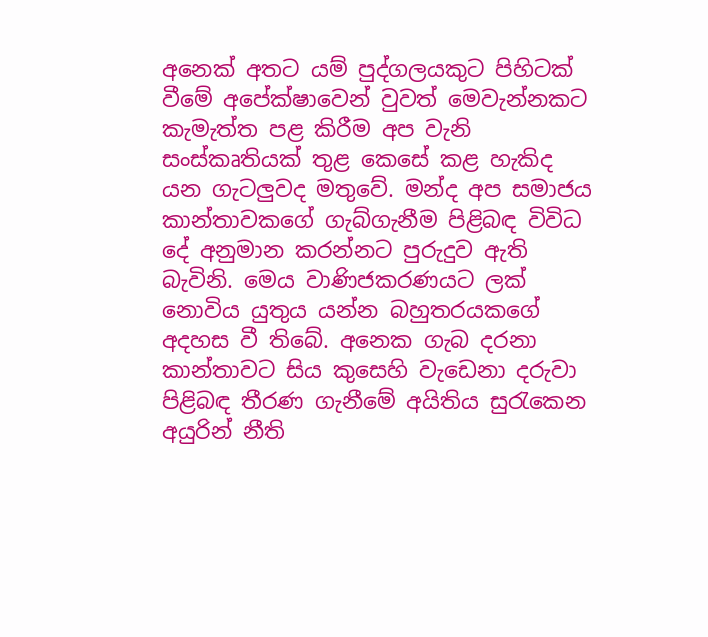අනෙක් අතට යම් පුද්ගලයකුට පිහිටක් වීමේ අපේක්ෂාවෙන් වුවත් මෙවැන්නකට කැමැත්ත පළ කිරීම අප වැනි සංස්කෘතියක් තුළ කෙසේ කළ හැකිද යන ගැටලුවද මතුවේ. මන්ද අප සමාජය කාන්තාවකගේ ගැබ්ගැනීම පිළිබඳ විවිධ දේ අනුමාන කරන්නට පුරුදුව ඇති බැවිනි. මෙය වාණිජකරණයට ලක් නොවිය යුතුය යන්න බහුතරයකගේ අදහස වී තිබේ. අනෙක ගැබ දරනා කාන්තාවට සිය කුසෙහි වැඩෙනා දරුවා පිළිබඳ තීරණ ගැනීමේ අයිතිය සුරැකෙන අයුරින් නීති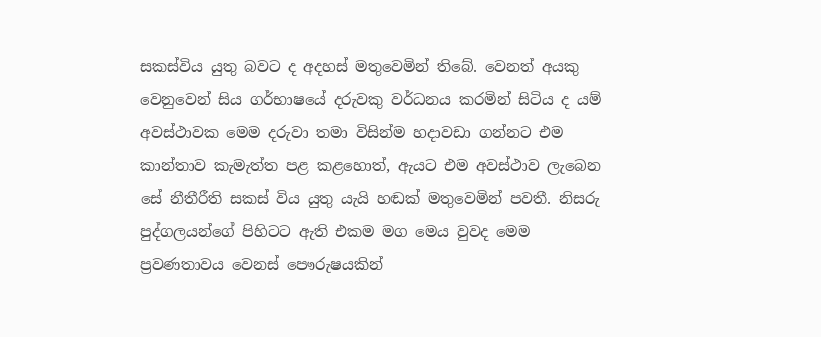සකස්විය යුතු බවට ද අදහස් මතුවෙමින් තිබේ. වෙනත් අයකු වෙනුවෙන් සිය ගර්භාෂයේ දරුවකු වර්ධනය කරමින් සිටිය ද යම් අවස්ථාවක මෙම දරුවා තමා විසින්ම හදාවඩා ගන්නට එම කාන්තාව කැමැත්ත පළ කළහොත්, ඇයට එම අවස්ථාව ලැබෙන සේ නීතීරීති සකස් විය යුතු යැයි හඬක් මතුවෙමින් පවතී. නිසරු පුද්ගලයන්ගේ පිහිටට ඇති එකම මග මෙය වුවද මෙම ප්‍රවණතාවය වෙනස් පෞරුෂයකින්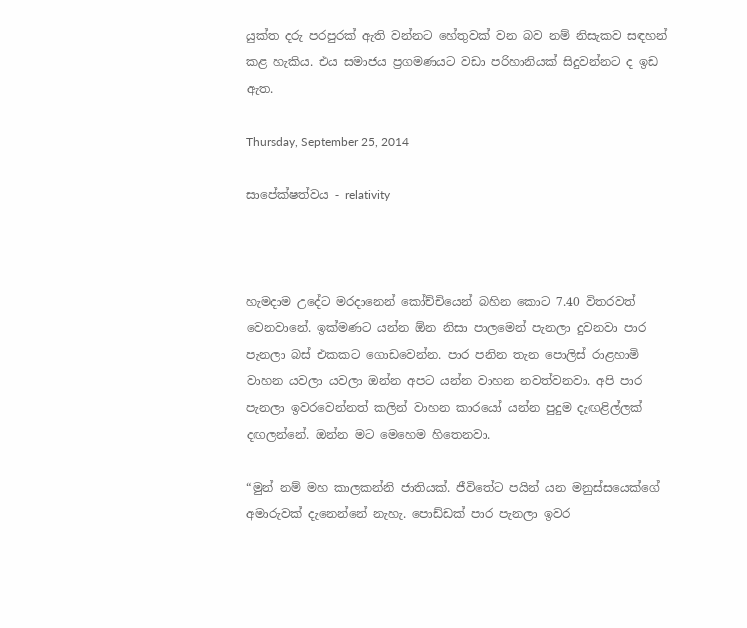යුක්ත දරු පරපුරක් ඇති වන්නට හේතුවක් වන බව නම් නිසැකව සඳහන් කළ හැකිය. එය සමාජය ප්‍රගමණයට වඩා පරිහානියක් සිදුවන්නට ද ඉඩ ඇත.

Thursday, September 25, 2014

සාපේක්ෂත්වය - relativity



හැමදාම උදේට මරදානෙන් කෝච්චියෙන් බහින කොට 7.40 විතරවත් වෙනවානේ. ඉක්මණට යන්න ඕන නිසා පාලමෙන් පැනලා දුවනවා පාර පැනලා බස් එකකට ගොඩවෙන්න. පාර පනින තැන පොලිස් රාළහාමි වාහන යවලා යවලා ඔන්න අපට යන්න වාහන නවත්වනවා. අපි පාර පැනලා ඉවරවෙන්නත් කලින් වාහන කාරයෝ යන්න පුදුම දැඟළිල්ලක් දඟලන්නේ. ඔන්න මට මෙහෙම හිතෙනවා.

“මුන් නම් මහ කාලකන්නි ජාතියක්. ජීවිතේට පයින් යන මනුස්සයෙක්ගේ අමාරුවක් දැනෙන්නේ නැහැ. පොඩ්ඩක් පාර පැනලා ඉවර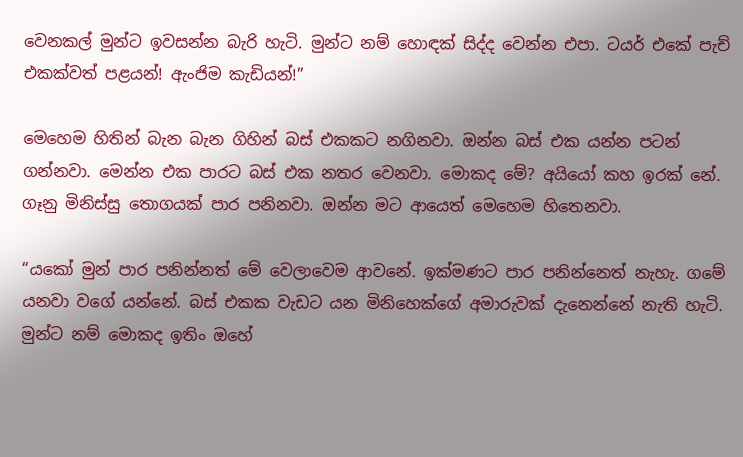වෙනකල් මුන්ට ඉවසන්න බැරි හැටි. මුන්ට නම් හොඳක් සිද්ද වෙන්න එපා. ටයර් එකේ පැච් එකක්වත් පළයන්! ඇංජිම කැඩියන්!”

මෙහෙම හිතින් බැන බැන ගිහින් බස් එකකට නගිනවා. ඔන්න බස් එක යන්න පටන් ගන්නවා. මෙන්න එක පාරට බස් එක නතර වෙනවා. මොකද මේ? අයියෝ කහ ඉරක් නේ. ගෑනු මිනිස්සු තොගයක් පාර පනිනවා. ඔන්න මට ආයෙත් මෙහෙම හිතෙනවා.

“යකෝ මුන් පාර පනින්නත් මේ වෙලාවෙම ආවනේ. ඉක්මණට පාර පනින්නෙත් නැහැ. ගමේ යනවා වගේ යන්නේ. බස් එකක වැඩට යන මිනිහෙක්ගේ අමාරුවක් දැනෙන්නේ නැති හැටි. මුන්ට නම් මොකද ඉතිං ඔහේ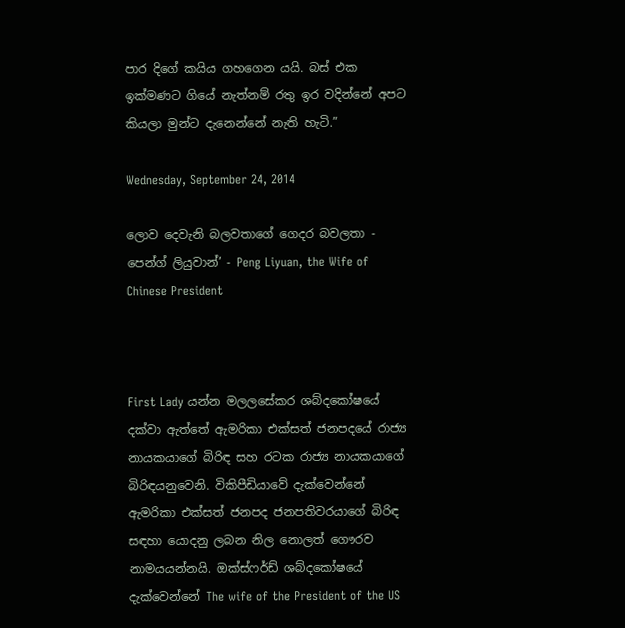පාර දිගේ කයිය ගහගෙන යයි. බස් එක ඉක්මණට ගියේ නැත්නම් රතු ඉර වදින්නේ අපට කියලා මුන්ට දැනෙන්නේ නැති හැටි.”

Wednesday, September 24, 2014

ලොව දෙවැනි බලවතාගේ ගෙදර බවලතා - පෙන්ග් ලියුවාන්’ - Peng Liyuan, the Wife of Chinese President



First Lady යන්න මලලසේකර ශබ්දකෝෂයේ දක්වා ඇත්තේ ඇමරිකා එක්සත් ජනපදයේ රාජ්‍ය නායකයාගේ බිරිඳ සහ රටක රාජ්‍ය නායකයාගේ බිරිඳයනුවෙනි. විකිපීඩියාවේ දැක්වෙන්නේ  ඇමරිකා එක්සත් ජනපද ජනපතිවරයාගේ බිරිඳ සඳහා යොදනු ලබන නිල නොලත් ගෞරව නාමයයන්නයි. ඔක්ස්ෆර්ඩ් ශබ්දකෝෂයේ දැක්වෙන්නේ The wife of the President of the US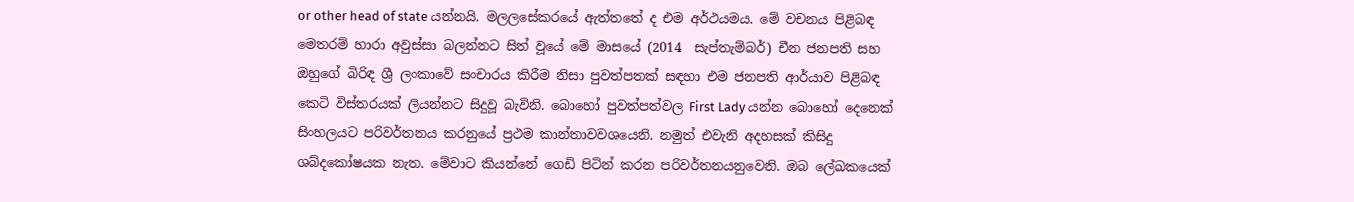or other head of state යන්නයි. මලලසේකරයේ ඇත්තතේ ද එම අර්ථයමය. මේ වචනය පිළිබඳ මෙතරම් හාරා අවුස්සා බලන්නට සිත් වූයේ මේ මාසයේ (2014  සැප්තැම්බර්) චීන ජනපති සහ ඔහුගේ බිරිඳ ශ්‍රී ලංකාවේ සංචාරය කිරීම නිසා පුවත්පතක් සඳහා එම ජනපති ආර්යාව පිළිබඳ කෙටි විස්තරයක් ලියන්නට සිදුවූ බැවිනි. බොහෝ පුවත්පත්වල First Lady යන්න බොහෝ දෙනෙක් සිංහලයට පරිවර්තනය කරනුයේ ප්‍රථම කාන්තාවවශයෙනි. නමුත් එවැනි අදහසක් කිසිදු ශබ්දකෝෂයක නැත. මේවාට කියන්නේ ගෙඩි පිටින් කරන පරිවර්තනයනුවෙනි. ඔබ ලේඛකයෙක්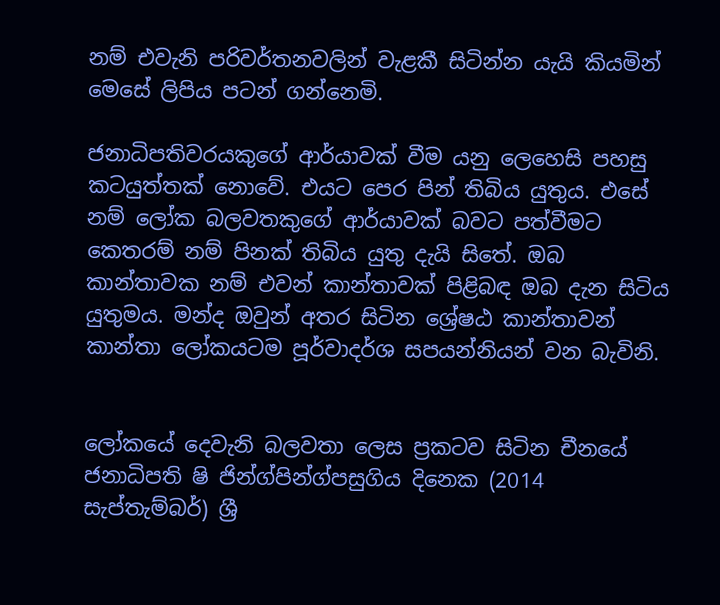නම් එවැනි පරිවර්තනවලින් වැළකී සිටින්න යැයි කියමින් මෙසේ ලිපිය පටන් ගන්නෙමි.

ජනාධිපතිවරයකුගේ ආර්යාවක් වීම යනු ලෙහෙසි පහසු කටයුත්තක් නොවේ. එයට පෙර පින් තිබිය යුතුය. එසේ නම් ලෝක බලවතකුගේ ආර්යාවක් බවට පත්වීමට කෙතරම් නම් පිනක් තිබිය යුතු දැයි සිතේ. ඔබ කාන්තාවක නම් එවන් කාන්තාවක් පිළිබඳ ඔබ දැන සිටිය යුතුමය. මන්ද ඔවුන් අතර සිටින ශ්‍රේෂඨ කාන්තාවන් කාන්තා ලෝකයටම පූර්වාදර්ශ සපයන්නියන් වන බැවිනි.


ලෝකයේ දෙවැනි බලවතා ලෙස ප්‍රකටව සිටින චීනයේ ජනාධිපති ෂි ජින්ග්පින්ග්පසුගිය දිනෙක (2014 සැප්තැම්බර්) ශ්‍රී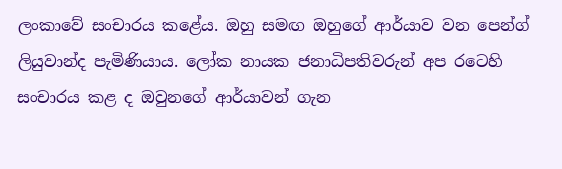ලංකාවේ සංචාරය කළේය. ඔහු සමඟ ඔහුගේ ආර්යාව වන පෙන්ග් ලියුවාන්ද පැමිණියාය. ලෝක නායක ජනාධිපතිවරුන් අප රටෙහි සංචාරය කළ ද ඔවුනගේ ආර්යාවන් ගැන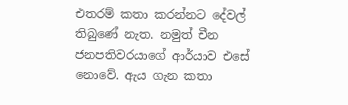එතරම් කතා කරන්නට දේවල් තිබුණේ නැත. නමුත් චීන ජනපතිවරයාගේ ආර්යාව එසේ නොවේ. ඇය ගැන කතා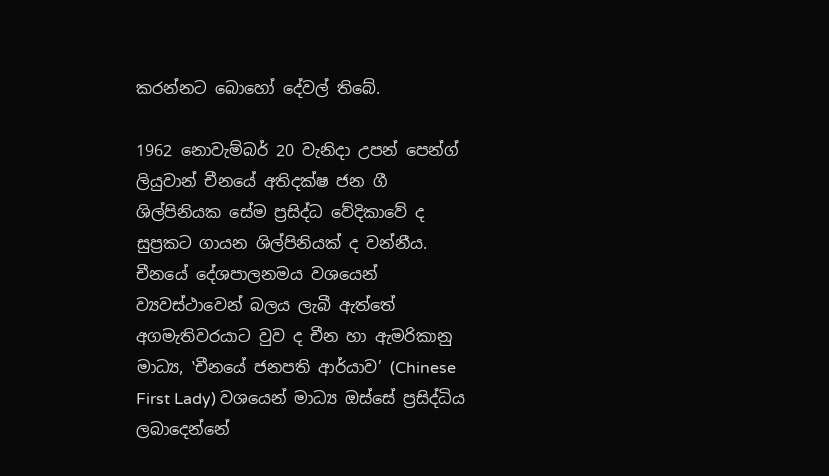කරන්නට බොහෝ දේවල් තිබේ.

1962 නොවැම්බර් 20 වැනිදා උපන් පෙන්ග් ලියුවාන් චීනයේ අතිදක්ෂ ජන ගී ශිල්පිනියක සේම ප්‍රසිද්ධ වේදිකාවේ ද සුප්‍රකට ගායන ශිල්පිනියක් ද වන්නීය. චීනයේ දේශපාලනමය වශයෙන් ව්‍යවස්ථාවෙන් බලය ලැබී ඇත්තේ අගමැතිවරයාට වුව ද චීන හා ඇමරිකානු මාධ්‍ය, ‛චීනයේ ජනපති ආර්යාව’ (Chinese First Lady) වශයෙන් මාධ්‍ය ඔස්සේ ප්‍රසිද්ධිය ලබාදෙන්නේ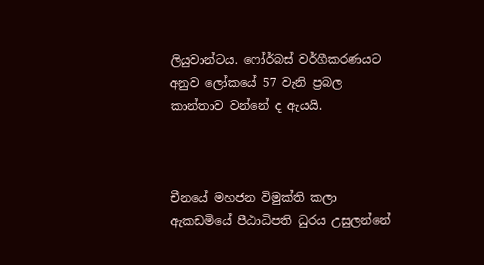ලියුවාන්ටය. ෆෝර්බස් වර්ගීකරණයට අනුව ලෝකයේ 57 වැනි ප්‍රබල කාන්තාව වන්නේ ද ඇයයි.



චීනයේ මහජන විමුක්ති කලා ඇකඩමියේ පීඨාධිපති ධුරය උසුලන්නේ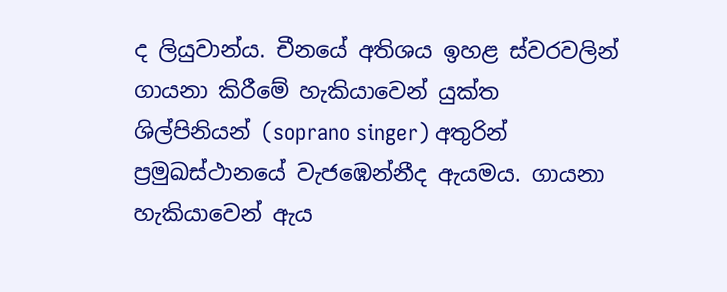ද ලියුවාන්ය. චීනයේ අතිශය ඉහළ ස්වරවලින් ගායනා කිරීමේ හැකියාවෙන් යුක්ත ශිල්පිනියන් (soprano singer) අතුරින් ප්‍රමුඛස්ථානයේ වැජඹෙන්නීද ඇයමය. ගායනා හැකියාවෙන් ඇය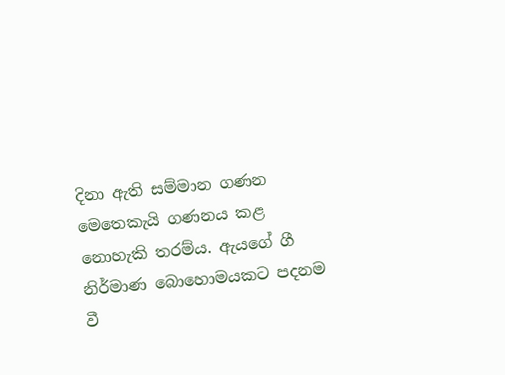දිනා ඇති සම්මාන ගණන මෙතෙකැයි ගණනය කළ නොහැකි තරම්ය. ඇයගේ ගී නිර්මාණ බොහොමයකට පදනම වී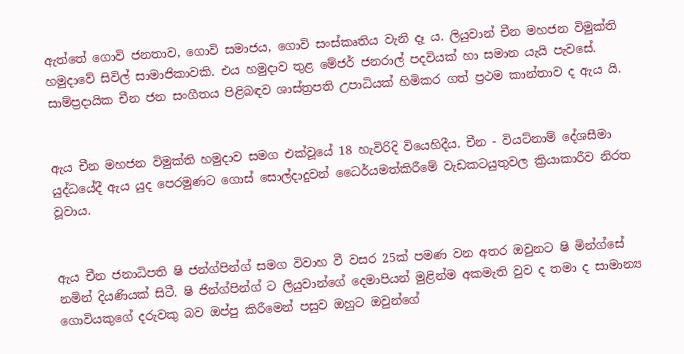ඇත්තේ ගොවි ජනතාව, ගොවි සමාජය, ගොවි සංස්කෘතිය වැනි දෑ ය. ලියුවාන් චීන මහජන විමුක්ති හමුදාවේ සිවිල් සාමාජිකාවකි. එය හමුදාව තුළ මේජර් ජනරාල් පදවියක් හා සමාන යැයි පැවසේ. සාම්ප්‍රදායික චීන ජන සංගීතය පිළිබඳව ශාස්ත්‍රපති උපාධියක් හිමිකර ගත් ප්‍රථම කාන්තාව ද ඇය යි.


ඇය චීන මහජන විමුක්ති හමුදාව සමග එක්වූයේ 18 හැවිරිදි වියෙහිදීය. චීන - වියට්නාම් දේශසීමා යුද්ධයේදී ඇය යුද පෙරමුණට ගොස් සොල්දාදුවන් ධෛර්යමත්කිරීමේ වැඩකටයුතුවල ක්‍රියාකාරීව නිරත වූවාය.


ඇය චීන ජනාධිපති ෂි ජන්ග්පින්ග් සමග විවාහ වී වසර 25ක් පමණ වන අතර ඔවුනට ෂි මින්ග්සේ නමින් දියණියක් සිටී. ෂි ජින්ග්පින්ග් ට ලියුවාන්ගේ දෙමාපියන් මුළින්ම අකමැති වුව ද තමා ද සාමාන්‍ය ගොවියකුගේ දරුවකු බව ඔප්පු කිරීමෙන් පසුව ඔහුට ඔවුන්ගේ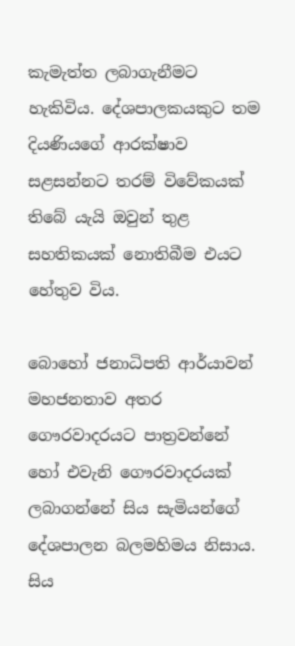කැමැත්ත ලබාගැනීමට හැකිවිය. දේශපාලකයකුට තම දියණියගේ ආරක්ෂාව සළසන්නට තරම් විවේකයක් තිබේ යැයි ඔවුන් තුළ සහතිකයක් නොතිබීම එයට හේතුව විය.

බොහෝ ජනාධිපති ආර්යාවන් මහජනතාව අතර ගෞරවාදරයට පාත්‍රවන්නේ හෝ එවැනි ගෞරවාදරයක් ලබාගන්නේ සිය සැමියන්ගේ දේශපාලන බලමහිමය නිසාය. සිය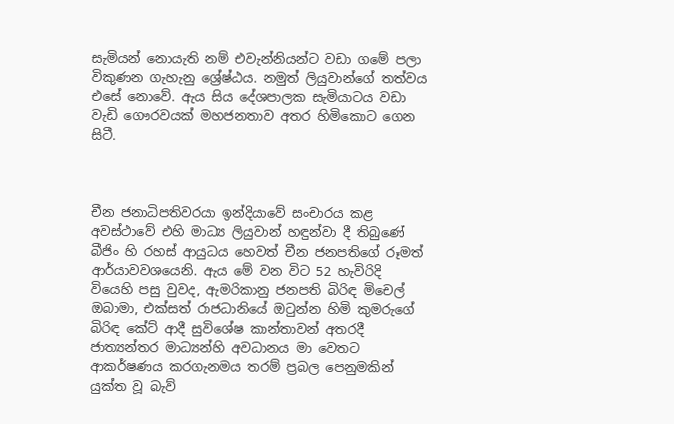සැමියන් නොයැති නම් එවැන්නියන්ට වඩා ගමේ පලා විකුණන ගැහැනු ශ්‍රේෂ්ඨය. නමුත් ලියුවාන්ගේ තත්වය එසේ නොවේ. ඇය සිය දේශපාලක සැමියාටය වඩා වැඩි ගෞරවයක් මහජනතාව අතර හිමිකොට ගෙන සිටී.



චීන ජනාධිපතිවරයා ඉන්දියාවේ සංචාරය කළ අවස්ථාවේ එහි මාධ්‍ය ලියුවාන් හඳුන්වා දී තිබුණේ බීජිං හි රහස් ආයුධය හෙවත් චීන ජනපතිගේ රූමත් ආර්යාවවශයෙනි. ඇය මේ වන විට 52 හැවිරිදි වියෙහි පසු වුවද, ඇමරිකානු ජනපති බිරිඳ මිචෙල් ඔබාමා, එක්සත් රාජධානියේ ඔටුන්න හිමි කුමරුගේ බිරිඳ කේට් ආදී සුවිශේෂ කාන්තාවන් අතරදී ජාත්‍යන්තර මාධ්‍යන්හි අවධානය මා වෙතට ආකර්ෂණය කරගැනමය තරම් ප්‍රබල පෙනුමකින් යුක්ත වූ බැව්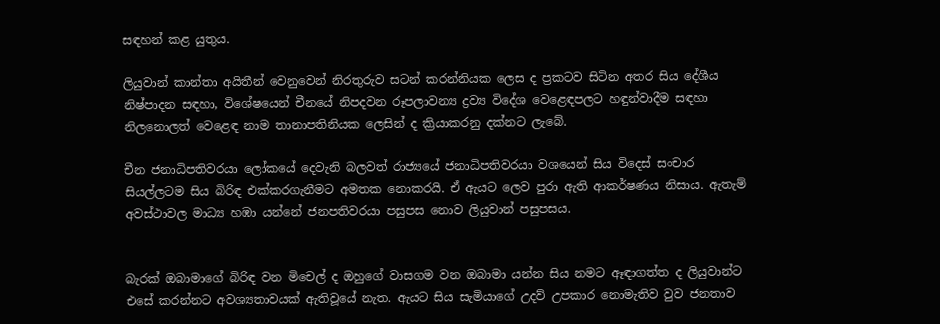සඳහන් කළ යුතුය.

ලියුවාන් කාන්තා අයිතීන් වෙනුවෙන් නිරතුරුව සටන් කරන්නියක ලෙස ද ප්‍රකටව සිටින අතර සිය දේශීය නිෂ්පාදන සඳහා, විශේෂයෙන් චීනයේ නිපදවන රූපලාවන්‍ය ද්‍රව්‍ය විදේශ වෙළෙඳපලට හඳුන්වාදීම සඳහා නිලනොලත් වෙළෙඳ නාම තානාපතිනියක ලෙසින් ද ක්‍රියාකරනු දක්නට ලැබේ.

චීන ජනාධිපතිවරයා ලෝකයේ දෙවැනි බලවත් රාජ්‍යයේ ජනාධිපතිවරයා වශයෙන් සිය විදෙස් සංචාර සියල්ලටම සිය බිරිඳ එක්කරගැනීමට අමතක නොකරයි. ඒ ඇයට ලෙව පුරා ඇති ආකර්ෂණය නිසාය. ඇතැම් අවස්ථාවල මාධ්‍ය හඹා යන්නේ ජනපතිවරයා පසුපස නොව ලියුවාන් පසුපසය.


බැරක් ඔබාමාගේ බිරිඳ වන මිචෙල් ද ඔහුගේ වාසගම වන ඔබාමා යන්න සිය නමට ඈඳාගත්ත ද ලියුවාන්ට එසේ කරන්නට අවශ්‍යතාවයක් ඇතිවූයේ නැත. ඇයට සිය සැමියාගේ උදව් උපකාර නොමැතිව වුව ජනතාව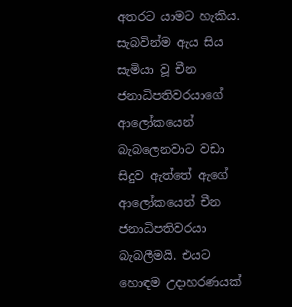අතරට යාමට හැකිය. සැබවින්ම ඇය සිය සැමියා වූ චීන ජනාධිපතිවරයාගේ ආලෝකයෙන් බැබලෙනවාට වඩා සිදුව ඇත්තේ ඇගේ ආලෝකයෙන් චීන ජනාධිපතිවරයා බැබලීමයි. එයට හොඳම උදාහරණයක්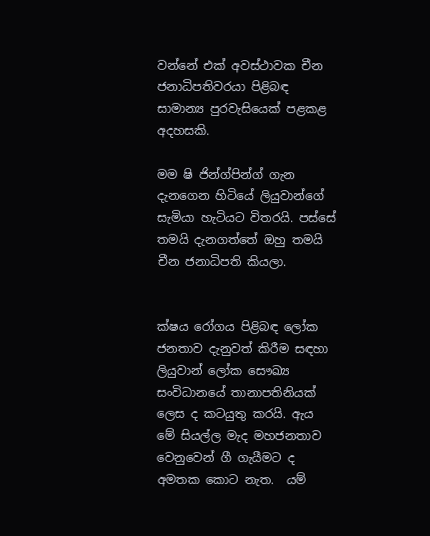වන්නේ එක් අවස්ථාවක චීන ජනාධිපතිවරයා පිළිබඳ සාමාන්‍ය පුරවැසියෙක් පළකළ අදහසකි.

මම ෂි ජින්ග්පින්ග් ගැන දැනගෙන හිටියේ ලියුවාන්ගේ සැමියා හැටියට විතරයි. පස්සේ තමයි දැනගත්තේ ඔහු තමයි චීන ජනාධිපති කියලා.


ක්ෂය රෝගය පිළිබඳ ලෝක ජනතාව දැනුවත් කිරීම සඳහා ලියුවාන් ලෝක සෞඛ්‍ය සංවිධානයේ තානාපතිනියක් ලෙස ද කටයුතු කරයි. ඇය මේ සියල්ල මැද මහජනතාව වෙනුවෙන් ගී ගැයීමට ද අමතක කොට නැත.  යම්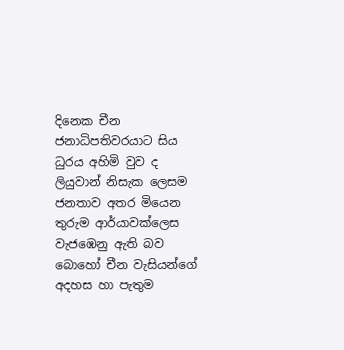දිනෙක චීන ජනාධිපතිවරයාට සිය ධුරය අහිමි වුව ද ලියුවාන් නිසැක ලෙසම ජනතාව අතර මියෙන තුරුම ආර්යාවක්ලෙස වැජඹෙනු ඇති බව බොහෝ චීන වැසියන්ගේ අදහස හා පැතුම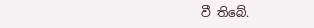වී තිබේ.